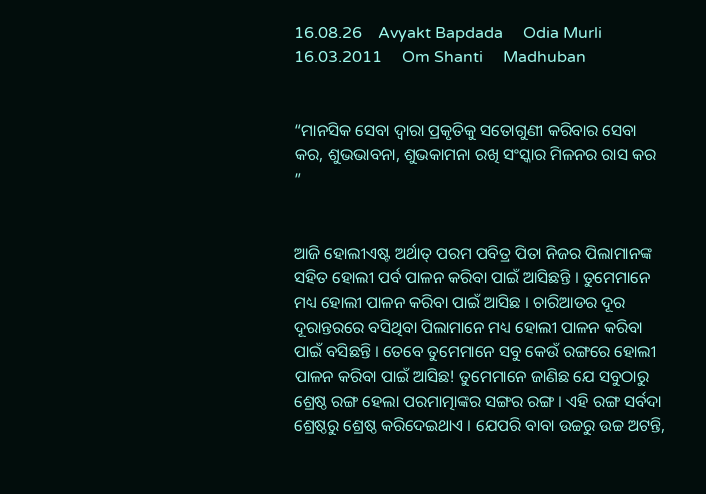16.08.26    Avyakt Bapdada     Odia Murli    16.03.2011     Om Shanti     Madhuban


“ମାନସିକ ସେବା ଦ୍ୱାରା ପ୍ରକୃତିକୁ ସତୋଗୁଣୀ କରିବାର ସେବା କର, ଶୁଭଭାବନା, ଶୁଭକାମନା ରଖି ସଂସ୍କାର ମିଳନର ରାସ କର ”


ଆଜି ହୋଲୀଏଷ୍ଟ ଅର୍ଥାତ୍ ପରମ ପବିତ୍ର ପିତା ନିଜର ପିଲାମାନଙ୍କ ସହିତ ହୋଲୀ ପର୍ବ ପାଳନ କରିବା ପାଇଁ ଆସିଛନ୍ତି । ତୁମେମାନେ ମଧ୍ୟ ହୋଲୀ ପାଳନ କରିବା ପାଇଁ ଆସିଛ । ଚାରିଆଡର ଦୂର ଦୂରାନ୍ତରରେ ବସିଥିବା ପିଲାମାନେ ମଧ୍ୟ ହୋଲୀ ପାଳନ କରିବା ପାଇଁ ବସିଛନ୍ତି । ତେବେ ତୁମେମାନେ ସବୁ କେଉଁ ରଙ୍ଗରେ ହୋଲୀ ପାଳନ କରିବା ପାଇଁ ଆସିଛ! ତୁମେମାନେ ଜାଣିଛ ଯେ ସବୁଠାରୁ ଶ୍ରେଷ୍ଠ ରଙ୍ଗ ହେଲା ପରମାତ୍ମାଙ୍କର ସଙ୍ଗର ରଙ୍ଗ । ଏହି ରଙ୍ଗ ସର୍ବଦା ଶ୍ରେଷ୍ଠରୁ ଶ୍ରେଷ୍ଠ କରିଦେଇଥାଏ । ଯେପରି ବାବା ଉଚ୍ଚରୁ ଉଚ୍ଚ ଅଟନ୍ତି,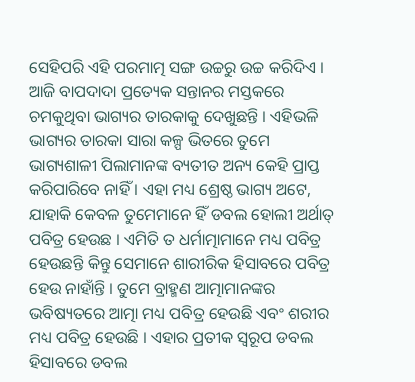ସେହିପରି ଏହି ପରମାତ୍ମ ସଙ୍ଗ ଉଚ୍ଚରୁ ଉଚ୍ଚ କରିଦିଏ । ଆଜି ବାପଦାଦା ପ୍ରତ୍ୟେକ ସନ୍ତାନର ମସ୍ତକରେ ଚମକୁଥିବା ଭାଗ୍ୟର ତାରକାକୁ ଦେଖୁଛନ୍ତି । ଏହିଭଳି ଭାଗ୍ୟର ତାରକା ସାରା କଳ୍ପ ଭିତରେ ତୁମେ ଭାଗ୍ୟଶାଳୀ ପିଲାମାନଙ୍କ ବ୍ୟତୀତ ଅନ୍ୟ କେହି ପ୍ରାପ୍ତ କରିପାରିବେ ନାହିଁ । ଏହା ମଧ୍ୟ ଶ୍ରେଷ୍ଠ ଭାଗ୍ୟ ଅଟେ, ଯାହାକି କେବଳ ତୁମେମାନେ ହିଁ ଡବଲ ହୋଲୀ ଅର୍ଥାତ୍ ପବିତ୍ର ହେଉଛ । ଏମିତି ତ ଧର୍ମାତ୍ମାମାନେ ମଧ୍ୟ ପବିତ୍ର ହେଉଛନ୍ତି କିନ୍ତୁ ସେମାନେ ଶାରୀରିକ ହିସାବରେ ପବିତ୍ର ହେଉ ନାହାଁନ୍ତି । ତୁମେ ବ୍ରାହ୍ମଣ ଆତ୍ମାମାନଙ୍କର ଭବିଷ୍ୟତରେ ଆତ୍ମା ମଧ୍ୟ ପବିତ୍ର ହେଉଛି ଏବଂ ଶରୀର ମଧ୍ୟ ପବିତ୍ର ହେଉଛି । ଏହାର ପ୍ରତୀକ ସ୍ୱରୂପ ଡବଲ ହିସାବରେ ଡବଲ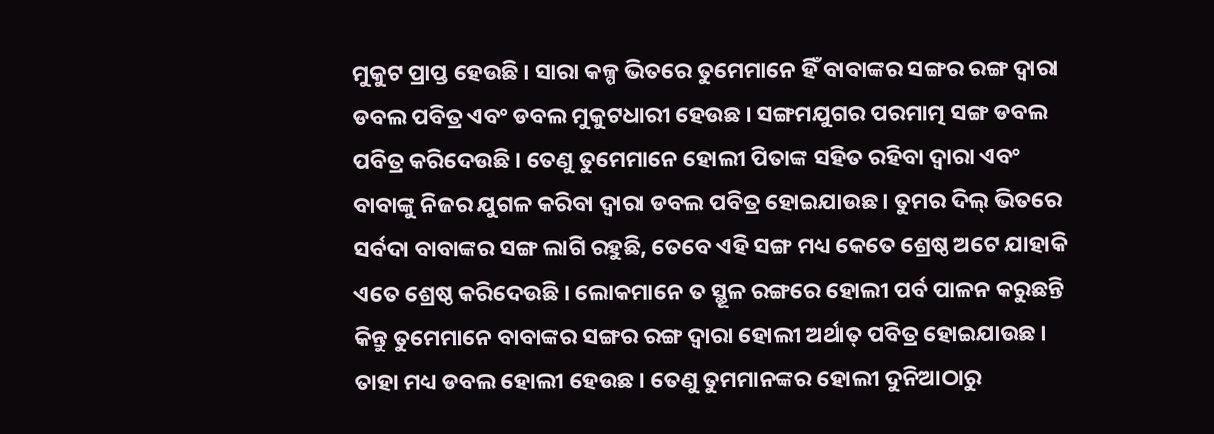ମୁକୁଟ ପ୍ରାପ୍ତ ହେଉଛି । ସାରା କଳ୍ପ ଭିତରେ ତୁମେମାନେ ହିଁ ବାବାଙ୍କର ସଙ୍ଗର ରଙ୍ଗ ଦ୍ୱାରା ଡବଲ ପବିତ୍ର ଏବଂ ଡବଲ ମୁକୁଟଧାରୀ ହେଉଛ । ସଙ୍ଗମଯୁଗର ପରମାତ୍ମ ସଙ୍ଗ ଡବଲ ପବିତ୍ର କରିଦେଉଛି । ତେଣୁ ତୁମେମାନେ ହୋଲୀ ପିତାଙ୍କ ସହିତ ରହିବା ଦ୍ୱାରା ଏବଂ ବାବାଙ୍କୁ ନିଜର ଯୁଗଳ କରିବା ଦ୍ୱାରା ଡବଲ ପବିତ୍ର ହୋଇଯାଉଛ । ତୁମର ଦିଲ୍ ଭିତରେ ସର୍ବଦା ବାବାଙ୍କର ସଙ୍ଗ ଲାଗି ରହୁଛି, ତେବେ ଏହି ସଙ୍ଗ ମଧ୍ୟ କେତେ ଶ୍ରେଷ୍ଠ ଅଟେ ଯାହାକି ଏତେ ଶ୍ରେଷ୍ଠ କରିଦେଉଛି । ଲୋକମାନେ ତ ସ୍ଥୂଳ ରଙ୍ଗରେ ହୋଲୀ ପର୍ବ ପାଳନ କରୁଛନ୍ତି କିନ୍ତୁ ତୁମେମାନେ ବାବାଙ୍କର ସଙ୍ଗର ରଙ୍ଗ ଦ୍ୱାରା ହୋଲୀ ଅର୍ଥାତ୍ ପବିତ୍ର ହୋଇଯାଉଛ । ତାହା ମଧ୍ୟ ଡବଲ ହୋଲୀ ହେଉଛ । ତେଣୁ ତୁମମାନଙ୍କର ହୋଲୀ ଦୁନିଆଠାରୁ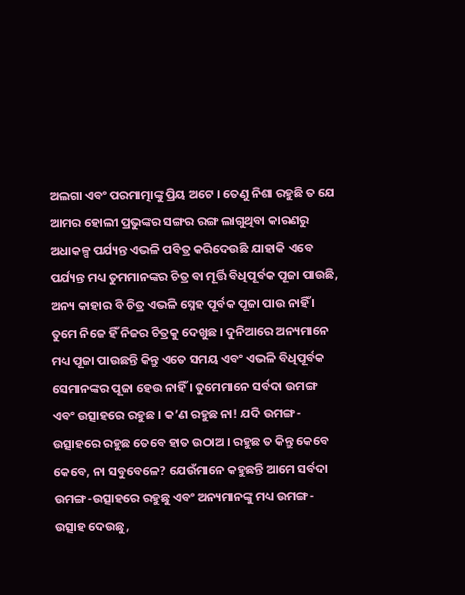ଅଲଗା ଏବଂ ପରମାତ୍ମାଙ୍କୁ ପ୍ରିୟ ଅଟେ । ତେଣୁ ନିଶା ରହୁଛି ତ ଯେ ଆମର ହୋଲୀ ପ୍ରଭୁଙ୍କର ସଙ୍ଗର ରଙ୍ଗ ଲାଗୁଥିବା କାରଣରୁ ଅଧାକଳ୍ପ ପର୍ଯ୍ୟନ୍ତ ଏଭଳି ପବିତ୍ର କରିଦେଉଛି ଯାହାକି ଏବେ ପର୍ଯ୍ୟନ୍ତ ମଧ୍ୟ ତୁମମାନଙ୍କର ଚିତ୍ର ବା ମୂର୍ତ୍ତି ବିଧିପୂର୍ବକ ପୂଜା ପାଉଛି, ଅନ୍ୟ କାହାର ବି ଚିତ୍ର ଏଭଳି ସ୍ନେହ ପୂର୍ବକ ପୂଜା ପାଉ ନାହିଁ । ତୁମେ ନିଜେ ହିଁ ନିଜର ଚିତ୍ରକୁ ଦେଖୁଛ । ଦୁନିଆରେ ଅନ୍ୟମାନେ ମଧ୍ୟ ପୂଜା ପାଉଛନ୍ତି କିନ୍ତୁ ଏତେ ସମୟ ଏବଂ ଏଭଳି ବିଧିପୂର୍ବକ ସେମାନଙ୍କର ପୂଜା ହେଉ ନାହିଁ । ତୁମେମାନେ ସର୍ବଦା ଉମଙ୍ଗ ଏବଂ ଉତ୍ସାହରେ ରହୁଛ । କ’ଣ ରହୁଛ ନା! ଯଦି ଉମଙ୍ଗ-ଉତ୍ସାହରେ ରହୁଛ ତେବେ ହାତ ଉଠାଅ । ରହୁଛ ତ କିନ୍ତୁ କେବେ କେବେ, ନା ସବୁବେଳେ? ଯେଉଁମାନେ କହୁଛନ୍ତି ଆମେ ସର୍ବଦା ଉମଙ୍ଗ-ଉତ୍ସାହରେ ରହୁଛୁ ଏବଂ ଅନ୍ୟମାନଙ୍କୁ ମଧ୍ୟ ଉମଙ୍ଗ-ଉତ୍ସାହ ଦେଉଛୁ,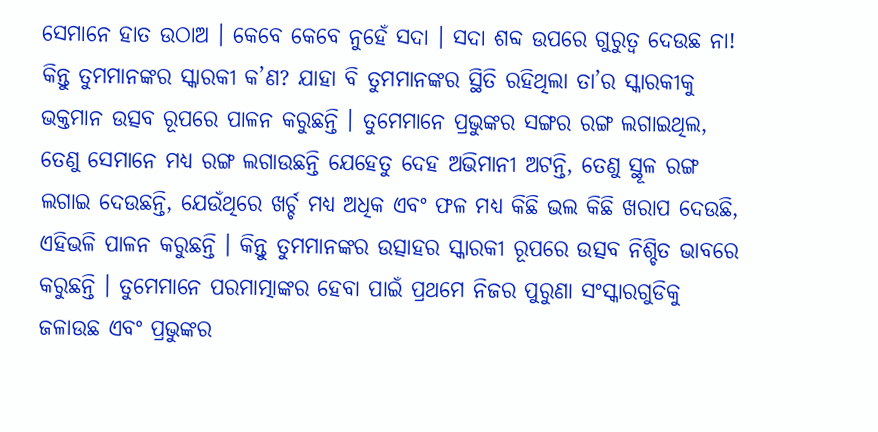ସେମାନେ ହାତ ଉଠାଅ । କେବେ କେବେ ନୁହେଁ ସଦା । ସଦା ଶବ୍ଦ ଉପରେ ଗୁରୁତ୍ୱ ଦେଉଛ ନା! କିନ୍ତୁ ତୁମମାନଙ୍କର ସ୍କାରକୀ କ’ଣ? ଯାହା ବି ତୁମମାନଙ୍କର ସ୍ଥିତି ରହିଥିଲା ତା’ର ସ୍କାରକୀକୁ ଭକ୍ତମାନ ଉତ୍ସବ ରୂପରେ ପାଳନ କରୁଛନ୍ତି । ତୁମେମାନେ ପ୍ରଭୁଙ୍କର ସଙ୍ଗର ରଙ୍ଗ ଲଗାଇଥିଲ, ତେଣୁ ସେମାନେ ମଧ୍ୟ ରଙ୍ଗ ଲଗାଉଛନ୍ତି ଯେହେତୁ ଦେହ ଅଭିମାନୀ ଅଟନ୍ତି, ତେଣୁ ସ୍ଥୂଳ ରଙ୍ଗ ଲଗାଇ ଦେଉଛନ୍ତି, ଯେଉଁଥିରେ ଖର୍ଚ୍ଚ ମଧ୍ୟ ଅଧିକ ଏବଂ ଫଳ ମଧ୍ୟ କିଛି ଭଲ କିଛି ଖରାପ ଦେଉଛି, ଏହିଭଳି ପାଳନ କରୁଛନ୍ତି । କିନ୍ତୁ ତୁମମାନଙ୍କର ଉତ୍ସାହର ସ୍କାରକୀ ରୂପରେ ଉତ୍ସବ ନିଶ୍ଚିତ ଭାବରେ କରୁଛନ୍ତି । ତୁମେମାନେ ପରମାତ୍ମାଙ୍କର ହେବା ପାଇଁ ପ୍ରଥମେ ନିଜର ପୁରୁଣା ସଂସ୍କାରଗୁଡିକୁ ଜଳାଉଛ ଏବଂ ପ୍ରଭୁଙ୍କର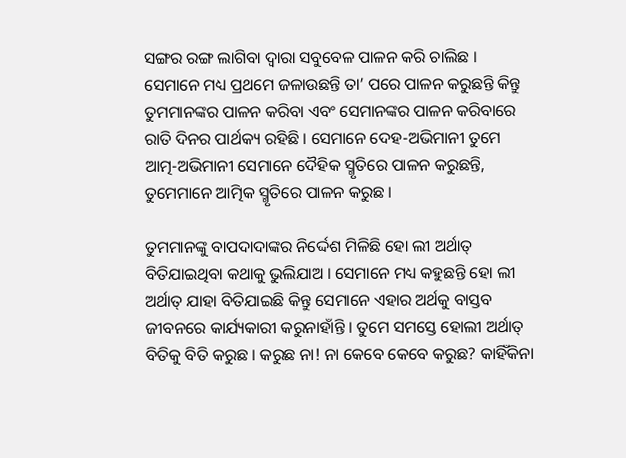ସଙ୍ଗର ରଙ୍ଗ ଲାଗିବା ଦ୍ୱାରା ସବୁବେଳ ପାଳନ କରି ଚାଲିଛ । ସେମାନେ ମଧ୍ୟ ପ୍ରଥମେ ଜଳାଉଛନ୍ତି ତା’ ପରେ ପାଳନ କରୁଛନ୍ତି କିନ୍ତୁ ତୁମମାନଙ୍କର ପାଳନ କରିବା ଏବଂ ସେମାନଙ୍କର ପାଳନ କରିବାରେ ରାତି ଦିନର ପାର୍ଥକ୍ୟ ରହିଛି । ସେମାନେ ଦେହ-ଅଭିମାନୀ ତୁମେ ଆତ୍ମ-ଅଭିମାନୀ ସେମାନେ ଦୈହିକ ସ୍ମୃତିରେ ପାଳନ କରୁଛନ୍ତି, ତୁମେମାନେ ଆତ୍ମିକ ସ୍ମୃତିରେ ପାଳନ କରୁଛ ।

ତୁମମାନଙ୍କୁ ବାପଦାଦାଙ୍କର ନିର୍ଦ୍ଦେଶ ମିଳିଛି ହୋ ଲୀ ଅର୍ଥାତ୍ ବିତିଯାଇଥିବା କଥାକୁ ଭୁଲିଯାଅ । ସେମାନେ ମଧ୍ୟ କହୁଛନ୍ତି ହୋ ଲୀ ଅର୍ଥାତ୍ ଯାହା ବିତିଯାଇଛି କିନ୍ତୁ ସେମାନେ ଏହାର ଅର୍ଥକୁ ବାସ୍ତବ ଜୀବନରେ କାର୍ଯ୍ୟକାରୀ କରୁନାହାଁନ୍ତି । ତୁମେ ସମସ୍ତେ ହୋଲୀ ଅର୍ଥାତ୍ ବିତିକୁ ବିତି କରୁଛ । କରୁଛ ନା! ନା କେବେ କେବେ କରୁଛ? କାହିଁକିନା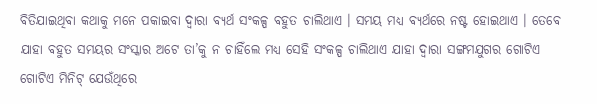ବିତିଯାଇଥିବା କଥାକୁ ମନେ ପକାଇବା ଦ୍ୱାରା ବ୍ୟର୍ଥ ସଂକଳ୍ପ ବହୁତ ଚାଲିଥାଏ । ସମୟ ମଧ୍ୟ ବ୍ୟର୍ଥରେ ନଷ୍ଟ ହୋଇଥାଏ । ତେବେ ଯାହା ବହୁତ ସମୟର ସଂସ୍କାର ଅଟେ ତା’କୁ ନ ଚାହିଁଲେ ମଧ୍ୟ ସେହି ସଂକଳ୍ପ ଚାଲିଥାଏ ଯାହା ଦ୍ୱାରା ସଙ୍ଗମଯୁଗର ଗୋଟିଏ ଗୋଟିଏ ମିନିଟ୍ ଯେଉଁଥିରେ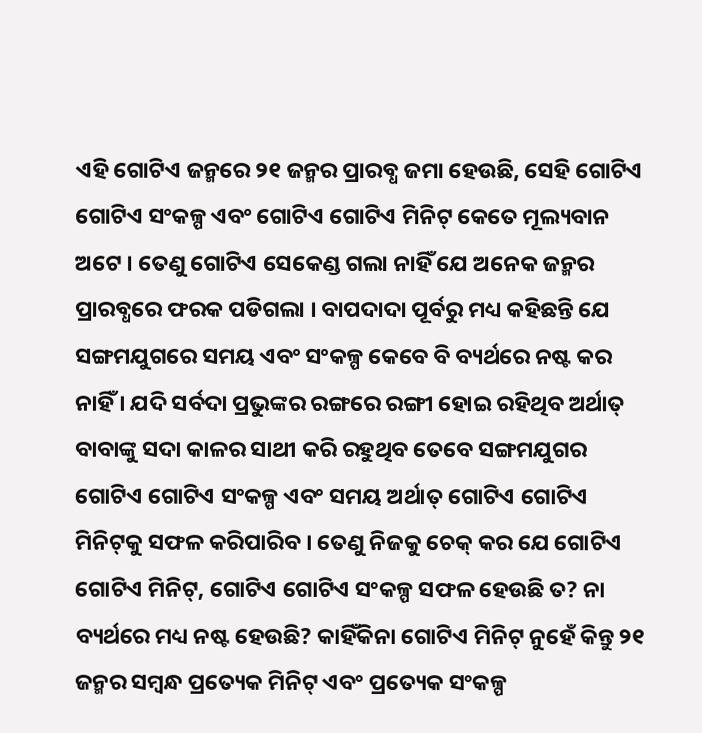ଏହି ଗୋଟିଏ ଜନ୍ମରେ ୨୧ ଜନ୍ମର ପ୍ରାରବ୍ଧ ଜମା ହେଉଛି, ସେହି ଗୋଟିଏ ଗୋଟିଏ ସଂକଳ୍ପ ଏବଂ ଗୋଟିଏ ଗୋଟିଏ ମିନିଟ୍ କେତେ ମୂଲ୍ୟବାନ ଅଟେ । ତେଣୁ ଗୋଟିଏ ସେକେଣ୍ଡ ଗଲା ନାହିଁ ଯେ ଅନେକ ଜନ୍ମର ପ୍ରାରବ୍ଧରେ ଫରକ ପଡିଗଲା । ବାପଦାଦା ପୂର୍ବରୁ ମଧ୍ୟ କହିଛନ୍ତି ଯେ ସଙ୍ଗମଯୁଗରେ ସମୟ ଏବଂ ସଂକଳ୍ପ କେବେ ବି ବ୍ୟର୍ଥରେ ନଷ୍ଟ କର ନାହିଁ । ଯଦି ସର୍ବଦା ପ୍ରଭୁଙ୍କର ରଙ୍ଗରେ ରଙ୍ଗୀ ହୋଇ ରହିଥିବ ଅର୍ଥାତ୍ ବାବାଙ୍କୁ ସଦା କାଳର ସାଥୀ କରି ରହୁଥିବ ତେବେ ସଙ୍ଗମଯୁଗର ଗୋଟିଏ ଗୋଟିଏ ସଂକଳ୍ପ ଏବଂ ସମୟ ଅର୍ଥାତ୍ ଗୋଟିଏ ଗୋଟିଏ ମିନିଟ୍‌କୁ ସଫଳ କରିପାରିବ । ତେଣୁ ନିଜକୁ ଚେକ୍ କର ଯେ ଗୋଟିଏ ଗୋଟିଏ ମିନିଟ୍‌, ଗୋଟିଏ ଗୋଟିଏ ସଂକଳ୍ପ ସଫଳ ହେଉଛି ତ? ନା ବ୍ୟର୍ଥରେ ମଧ୍ୟ ନଷ୍ଟ ହେଉଛି? କାହିଁକିନା ଗୋଟିଏ ମିନିଟ୍ ନୁହେଁ କିନ୍ତୁ ୨୧ ଜନ୍ମର ସମ୍ବନ୍ଧ ପ୍ରତ୍ୟେକ ମିନିଟ୍ ଏବଂ ପ୍ରତ୍ୟେକ ସଂକଳ୍ପ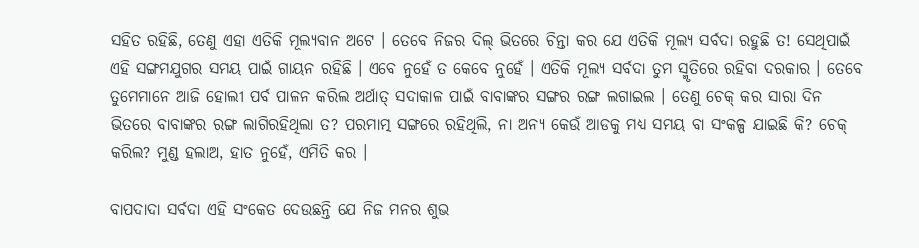ସହିତ ରହିଛି, ତେଣୁ ଏହା ଏତିକି ମୂଲ୍ୟବାନ ଅଟେ । ତେବେ ନିଜର ଦିଲ୍ ଭିତରେ ଚିନ୍ତା କର ଯେ ଏତିକି ମୂଲ୍ୟ ସର୍ବଦା ରହୁଛି ତ! ସେଥିପାଇଁ ଏହି ସଙ୍ଗମଯୁଗର ସମୟ ପାଇଁ ଗାୟନ ରହିଛି । ଏବେ ନୁହେଁ ତ କେବେ ନୁହେଁ । ଏତିକି ମୂଲ୍ୟ ସର୍ବଦା ତୁମ ସ୍ମୃତିରେ ରହିବା ଦରକାର । ତେବେ ତୁମେମାନେ ଆଜି ହୋଲୀ ପର୍ବ ପାଳନ କରିଲ ଅର୍ଥାତ୍ ସଦାକାଳ ପାଇଁ ବାବାଙ୍କର ସଙ୍ଗର ରଙ୍ଗ ଲଗାଇଲ । ତେଣୁ ଚେକ୍ କର ସାରା ଦିନ ଭିତରେ ବାବାଙ୍କର ରଙ୍ଗ ଲାଗିରହିଥିଲା ତ? ପରମାତ୍ମ ସଙ୍ଗରେ ରହିଥିଲି, ନା ଅନ୍ୟ କେଉଁ ଆଡକୁ ମଧ୍ୟ ସମୟ ବା ସଂକଳ୍ପ ଯାଇଛି କି? ଚେକ୍ କରିଲ? ମୁଣ୍ଡ ହଲାଅ, ହାତ ନୁହେଁ, ଏମିତି କର ।

ବାପଦାଦା ସର୍ବଦା ଏହି ସଂକେତ ଦେଉଛନ୍ତି ଯେ ନିଜ ମନର ଶୁଭ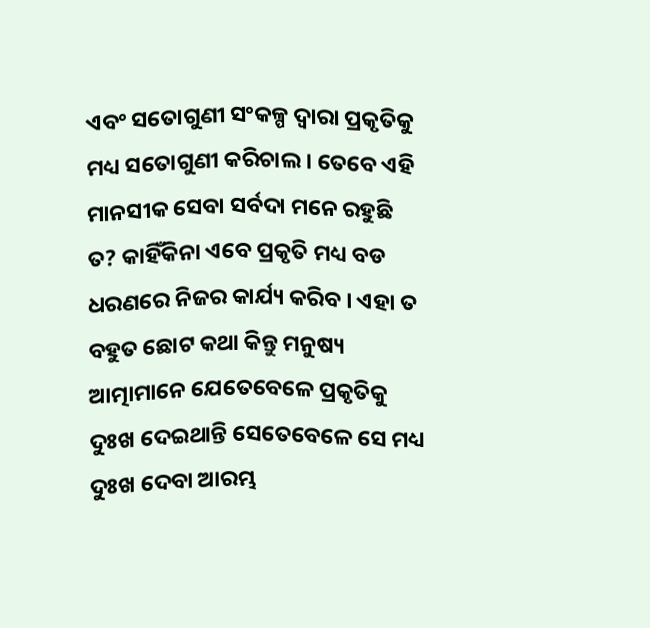ଏବଂ ସତୋଗୁଣୀ ସଂକଳ୍ପ ଦ୍ୱାରା ପ୍ରକୃତିକୁ ମଧ୍ୟ ସତୋଗୁଣୀ କରିଚାଲ । ତେବେ ଏହି ମାନସୀକ ସେବା ସର୍ବଦା ମନେ ରହୁଛି ତ? କାହିଁକିନା ଏବେ ପ୍ରକୃତି ମଧ୍ୟ ବଡ ଧରଣରେ ନିଜର କାର୍ଯ୍ୟ କରିବ । ଏହା ତ ବହୁତ ଛୋଟ କଥା କିନ୍ତୁ ମନୁଷ୍ୟ ଆତ୍ମାମାନେ ଯେତେବେଳେ ପ୍ରକୃତିକୁ ଦୁଃଖ ଦେଇଥାନ୍ତି ସେତେବେଳେ ସେ ମଧ୍ୟ ଦୁଃଖ ଦେବା ଆରମ୍ଭ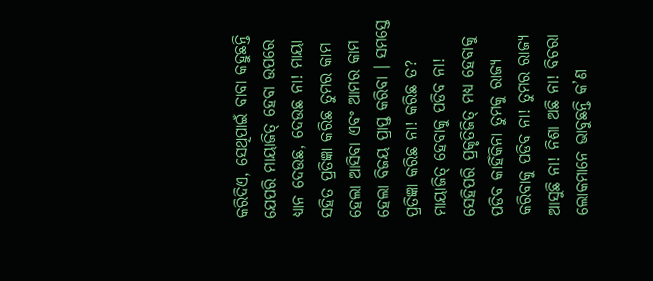କରିଦିଏ, ସେଥିପାଇଁ ବାବା କହୁଛନ୍ତି ଯେପରି ମାୟାଜିତ୍ ହେବା ଉପରେ ଧ୍ୟାନ ଦେଉଛ, ଦେଉଛ ନା! ମାୟା ସହିତ ପ୍ରତିଜ୍ଞା କରିଛ ତୁମର କାମ ହେଲା ଆସିବା ଏବଂ ଆମର କାମ ହେଲା ବିଜୟ ପ୍ରାପ୍ତ କରିବା । ସମସ୍ତେ ପ୍ରତିଜ୍ଞା କରିଛ ନା! କରିଛ ତ? ମାୟାଜିତ୍ ହେବାକୁ ପଡିବ ନା! ସେହିପରି ପ୍ରକୃତିଜିତ୍ ମଧ୍ୟ ହେବାକୁ ପଡିବ କାହିଁକିନା ତୁମକୁ ରାଜ୍ୟ କରିବାକୁ ପଡିବ ନା! ତୁମର ରାଜ୍ୟ ଆସୁଛି ନା! ନିଶା ଅଛି ନା! ବିଚରା ଲୋକମାନେ ଭାବୁଛନ୍ତି କ’ଣ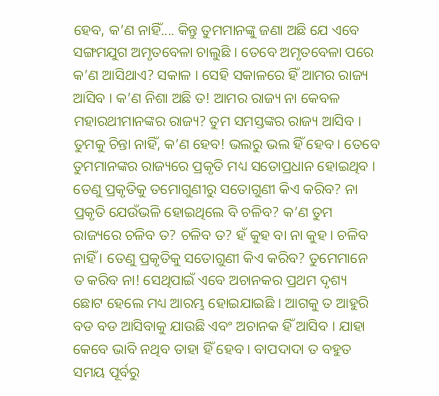ହେବ, କ’ଣ ନାହିଁ.... କିନ୍ତୁ ତୁମମାନଙ୍କୁ ଜଣା ଅଛି ଯେ ଏବେ ସଙ୍ଗମଯୁଗ ଅମୃତବେଳା ଚାଲୁଛି । ତେବେ ଅମୃତବେଳା ପରେ କ’ଣ ଆସିଥାଏ? ସକାଳ । ସେହି ସକାଳରେ ହିଁ ଆମର ରାଜ୍ୟ ଆସିବ । କ’ଣ ନିଶା ଅଛି ତ! ଆମର ରାଜ୍ୟ ନା କେବଳ ମହାରଥୀମାନଙ୍କର ରାଜ୍ୟ? ତୁମ ସମସ୍ତଙ୍କର ରାଜ୍ୟ ଆସିବ । ତୁମକୁ ଚିନ୍ତା ନାହିଁ, କ’ଣ ହେବ! ଭଲରୁ ଭଲ ହିଁ ହେବ । ତେବେ ତୁମମାନଙ୍କର ରାଜ୍ୟରେ ପ୍ରକୃତି ମଧ୍ୟ ସତୋପ୍ରଧାନ ହୋଇଥିବ । ତେଣୁ ପ୍ରକୃତିକୁ ତମୋଗୁଣୀରୁ ସତୋଗୁଣୀ କିଏ କରିବ? ନା ପ୍ରକୃତି ଯେଉଁଭଳି ହୋଇଥିଲେ ବି ଚଳିବ? କ’ଣ ତୁମ ରାଜ୍ୟରେ ଚଳିବ ତ? ଚଳିବ ତ? ହଁ କୁହ ବା ନା କୁହ । ଚଳିବ ନାହିଁ । ତେଣୁ ପ୍ରକୃତିକୁ ସତୋଗୁଣୀ କିଏ କରିବ? ତୁମେମାନେ ତ କରିବ ନା! ସେଥିପାଇଁ ଏବେ ଅଚାନକର ପ୍ରଥମ ଦୃଶ୍ୟ ଛୋଟ ହେଲେ ମଧ୍ୟ ଆରମ୍ଭ ହୋଇଯାଇଛି । ଆଗକୁ ତ ଆହୁରି ବଡ ବଡ ଆସିବାକୁ ଯାଉଛି ଏବଂ ଅଚାନକ ହିଁ ଆସିବ । ଯାହା କେବେ ଭାବି ନଥିବ ତାହା ହିଁ ହେବ । ବାପଦାଦା ତ ବହୁତ ସମୟ ପୂର୍ବରୁ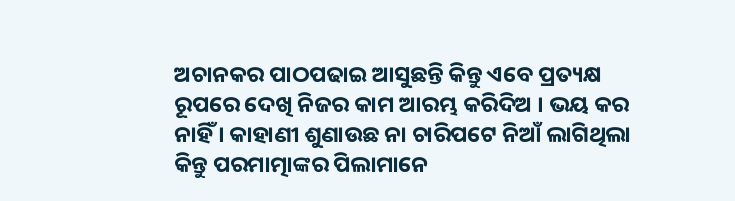ଅଚାନକର ପାଠପଢାଇ ଆସୁଛନ୍ତି କିନ୍ତୁ ଏବେ ପ୍ରତ୍ୟକ୍ଷ ରୂପରେ ଦେଖି ନିଜର କାମ ଆରମ୍ଭ କରିଦିଅ । ଭୟ କର ନାହିଁ । କାହାଣୀ ଶୁଣାଉଛ ନା ଚାରିପଟେ ନିଆଁ ଲାଗିଥିଲା କିନ୍ତୁ ପରମାତ୍ମାଙ୍କର ପିଲାମାନେ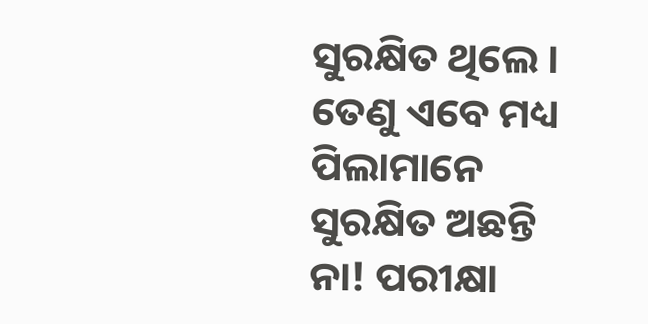ସୁରକ୍ଷିତ ଥିଲେ । ତେଣୁ ଏବେ ମଧ୍ୟ ପିଲାମାନେ ସୁରକ୍ଷିତ ଅଛନ୍ତି ନା! ପରୀକ୍ଷା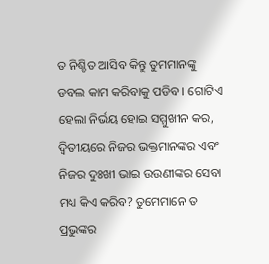ତ ନିଶ୍ଚିତ ଆସିବ କିନ୍ତୁ ତୁମମାନଙ୍କୁ ଡବଲ କାମ କରିବାକୁ ପଡିବ । ଗୋଟିଏ ହେଲା ନିର୍ଭୟ ହୋଇ ସମ୍ମୁଖୀନ କର, ଦ୍ୱିତୀୟରେ ନିଜର ଭକ୍ତମାନଙ୍କର ଏବଂ ନିଜର ଦୁଃଖୀ ଭାଇ ଉଉଣୀଙ୍କର ସେବା ମଧ୍ୟ କିଏ କରିବ? ତୁମେମାନେ ତ ପ୍ରଭୁଙ୍କର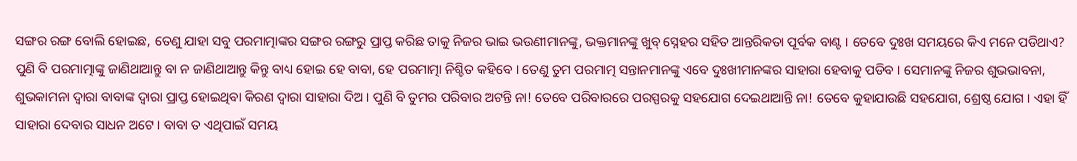ସଙ୍ଗର ରଙ୍ଗ ବୋଲି ହୋଇଛ, ତେଣୁ ଯାହା ସବୁ ପରମାତ୍ମାଙ୍କର ସଙ୍ଗର ରଙ୍ଗରୁ ପ୍ରାପ୍ତ କରିଛ ତାକୁ ନିଜର ଭାଇ ଭଉଣୀମାନଙ୍କୁ, ଭକ୍ତମାନଙ୍କୁ ଖୁବ୍ ସ୍ନେହର ସହିତ ଆନ୍ତରିକତା ପୂର୍ବକ ବାଣ୍ଟ । ତେବେ ଦୁଃଖ ସମୟରେ କିଏ ମନେ ପଡିଥାଏ? ପୁଣି ବି ପରମାତ୍ମାଙ୍କୁ ଜାଣିଥାଆନ୍ତୁ ବା ନ ଜାଣିଥାଆନ୍ତୁ କିନ୍ତୁ ବାଧ୍ୟ ହୋଇ ହେ ବାବା, ହେ ପରମାତ୍ମା ନିଶ୍ଚିତ କହିବେ । ତେଣୁ ତୁମ ପରମାତ୍ମ ସନ୍ତାନମାନଙ୍କୁ ଏବେ ଦୁଃଖୀମାନଙ୍କର ସାହାରା ହେବାକୁ ପଡିବ । ସେମାନଙ୍କୁ ନିଜର ଶୁଭଭାବନା, ଶୁଭକାମନା ଦ୍ୱାରା ବାବାଙ୍କ ଦ୍ୱାରା ପ୍ରାପ୍ତ ହୋଇଥିବା କିରଣ ଦ୍ୱାରା ସାହାରା ଦିଅ । ପୁଣି ବି ତୁମର ପରିବାର ଅଟନ୍ତି ନା! ତେବେ ପରିବାରରେ ପରସ୍ପରକୁ ସହଯୋଗ ଦେଇଥାଆନ୍ତି ନା! ତେବେ କୁହାଯାଉଛି ସହଯୋଗ, ଶ୍ରେଷ୍ଠ ଯୋଗ । ଏହା ହିଁ ସାହାରା ଦେବାର ସାଧନ ଅଟେ । ବାବା ତ ଏଥିପାଇଁ ସମୟ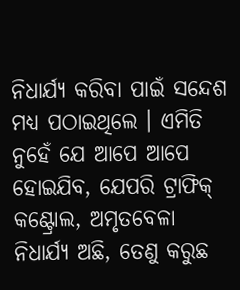ନିଧାର୍ଯ୍ୟ କରିବା ପାଇଁ ସନ୍ଦେଶ ମଧ୍ୟ ପଠାଇଥିଲେ । ଏମିତି ନୁହେଁ ଯେ ଆପେ ଆପେ ହୋଇଯିବ, ଯେପରି ଟ୍ରାଫିକ୍ କଣ୍ଟ୍ରୋଲ, ଅମୃତବେଳା ନିଧାର୍ଯ୍ୟ ଅଛି, ତେଣୁ କରୁଛ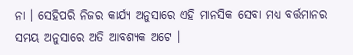ନା । ସେହିପରି ନିଜର କାର୍ଯ୍ୟ ଅନୁସାରେ ଏହି ମାନସିକ ସେବା ମଧ୍ୟ ବର୍ତ୍ତମାନର ସମୟ ଅନୁସାରେ ଅତି ଆବଶ୍ୟକ ଅଟେ ।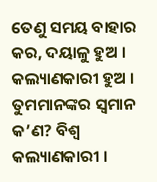ତେଣୁ ସମୟ ବାହାର କର, ଦୟାଳୁ ହୁଅ । କଲ୍ୟାଣକାରୀ ହୁଅ । ତୁମମାନଙ୍କର ସ୍ୱମାନ କ’ଣ? ବିଶ୍ୱ କଲ୍ୟାଣକାରୀ ।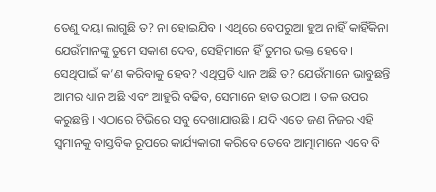ତେଣୁ ଦୟା ଲାଗୁଛି ତ? ନା ହୋଇଯିବ । ଏଥିରେ ବେପରୁଆ ହୁଅ ନାହିଁ କାହିଁକିନା ଯେଉଁମାନଙ୍କୁ ତୁମେ ସକାଶ ଦେବ, ସେହିମାନେ ହିଁ ତୁମର ଭକ୍ତ ହେବେ । ସେଥିପାଇଁ କ’ଣ କରିବାକୁ ହେବ? ଏଥିପ୍ରତି ଧ୍ୟାନ ଅଛି ତ? ଯେଉଁମାନେ ଭାବୁଛନ୍ତି ଆମର ଧ୍ୟାନ ଅଛି ଏବଂ ଆହୁରି ବଢିବ, ସେମାନେ ହାତ ଉଠାଅ । ତଳ ଉପର କରୁଛନ୍ତି । ଏଠାରେ ଟିଭିରେ ସବୁ ଦେଖାଯାଉଛି । ଯଦି ଏତେ ଜଣ ନିଜର ଏହି ସ୍ୱମାନକୁ ବାସ୍ତବିକ ରୂପରେ କାର୍ଯ୍ୟକାରୀ କରିବେ ତେବେ ଆତ୍ମାମାନେ ଏବେ ବି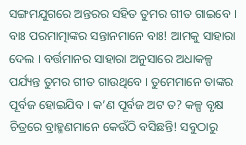ସଙ୍ଗମଯୁଗରେ ଅନ୍ତରର ସହିତ ତୁମର ଗୀତ ଗାଇବେ । ବାଃ ପରମାତ୍ମାଙ୍କର ସନ୍ତାନମାନେ ବାଃ! ଆମକୁ ସାହାରା ଦେଲ । ବର୍ତ୍ତମାନର ସାହାରା ଅନୁସାରେ ଅଧାକଳ୍ପ ପର୍ଯ୍ୟନ୍ତ ତୁମର ଗୀତ ଗାଉଥିବେ । ତୁମେମାନେ ତାଙ୍କର ପୂର୍ବଜ ହୋଇଯିବ । କ’ଣ ପୂର୍ବଜ ଅଟ ତ? କଳ୍ପ ବୃକ୍ଷ ଚିତ୍ରରେ ବ୍ରାହ୍ମଣମାନେ କେଉଁଠି ବସିଛନ୍ତି! ସବୁଠାରୁ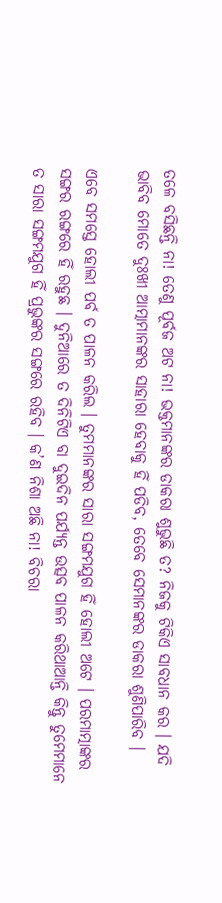ତଳେ ବସିଛନ୍ତି ନା! ତେଣୁ ପୂର୍ବଜ ଅଟ ନା! ଭକ୍ତମାନଙ୍କର ଡାକରା ଶୁଭୁଛି ତ? ନିଜକୁ ଟିକିଏ ସାବଧାନ କର । ଯଦି ଭାବିବ ମୋତେ ଦୁଃଖୀ ଆତ୍ମାମାନଙ୍କର ସାହାରା ହେବାକୁ ହିଁ ପଡିବ, ତେବେ ସେମାନଙ୍କର ଡାକରା ଶୁଣିପାରିବ ।

ଏବେ ସମସ୍ତେ ହୋଲୀ ପର୍ବ ତ ପାଳନ କରିଲ । ତୁମମାନଙ୍କର ସାରା ସଙ୍ଗମଯୁଗ ହିଁ ହୋଲୀ ଅଟେ । ପରମାତ୍ମାଙ୍କର ସଙ୍ଗର ରଙ୍ଗରେ ହିଁ ରହୁଛ । ଦୁନିଆରେ ତ ଦିନିଟିଏ ବା ଦୁଇଦିନ ପର୍ଯ୍ୟନ୍ତ ଉତ୍ସବ ପାଳନ କରିଥାଆନ୍ତି କିନ୍ତୁ ତୁମେମାନେ ତ ସାରା ସଙ୍ଗମଯୁଗ ହିଁ ପ୍ରଭୁଙ୍କର ସଙ୍ଗରେ ରହିବ । କ’ଣ ନିଶା ଅଛି ନା! ବିଚରା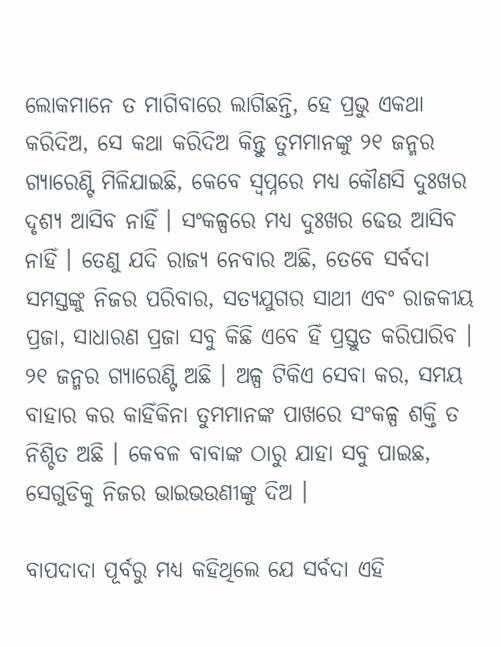ଲୋକମାନେ ତ ମାଗିବାରେ ଲାଗିଛନ୍ତି, ହେ ପ୍ରଭୁ ଏକଥା କରିଦିଅ, ସେ କଥା କରିଦିଅ କିନ୍ତୁ ତୁମମାନଙ୍କୁ ୨୧ ଜନ୍ମର ଗ୍ୟାରେଣ୍ଟି ମିଳିଯାଇଛି, କେବେ ସ୍ୱପ୍ନରେ ମଧ୍ୟ କୌଣସି ଦୁଃଖର ଦୃଶ୍ୟ ଆସିବ ନାହିଁ । ସଂକଳ୍ପରେ ମଧ୍ୟ ଦୁଃଖର ଢେଉ ଆସିବ ନାହିଁ । ତେଣୁ ଯଦି ରାଜ୍ୟ ନେବାର ଅଛି, ତେବେ ସର୍ବଦା ସମସ୍ତଙ୍କୁ ନିଜର ପରିବାର, ସତ୍ୟଯୁଗର ସାଥୀ ଏବଂ ରାଜକୀୟ ପ୍ରଜା, ସାଧାରଣ ପ୍ରଜା ସବୁ କିଛି ଏବେ ହିଁ ପ୍ରସ୍ତୁତ କରିପାରିବ । ୨୧ ଜନ୍ମର ଗ୍ୟାରେଣ୍ଟି ଅଛି । ଅଳ୍ପ ଟିକିଏ ସେବା କର, ସମୟ ବାହାର କର କାହିଁକିନା ତୁମମାନଙ୍କ ପାଖରେ ସଂକଳ୍ପ ଶକ୍ତି ତ ନିଶ୍ଚିତ ଅଛି । କେବଳ ବାବାଙ୍କ ଠାରୁ ଯାହା ସବୁ ପାଇଛ, ସେଗୁଡିକୁ ନିଜର ଭାଇଭଉଣୀଙ୍କୁ ଦିଅ ।

ବାପଦାଦା ପୂର୍ବରୁ ମଧ୍ୟ କହିଥିଲେ ଯେ ସର୍ବଦା ଏହି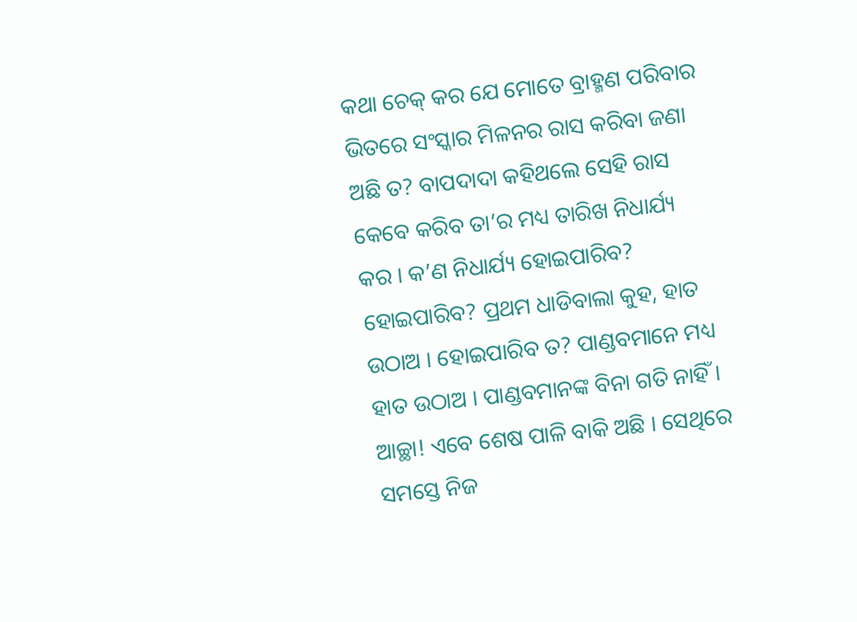କଥା ଚେକ୍ କର ଯେ ମୋତେ ବ୍ରାହ୍ମଣ ପରିବାର ଭିତରେ ସଂସ୍କାର ମିଳନର ରାସ କରିବା ଜଣା ଅଛି ତ? ବାପଦାଦା କହିଥଲେ ସେହି ରାସ କେବେ କରିବ ତା’ର ମଧ୍ୟ ତାରିଖ ନିଧାର୍ଯ୍ୟ କର । କ’ଣ ନିଧାର୍ଯ୍ୟ ହୋଇପାରିବ? ହୋଇପାରିବ? ପ୍ରଥମ ଧାଡିବାଲା କୁହ, ହାତ ଉଠାଅ । ହୋଇପାରିବ ତ? ପାଣ୍ଡବମାନେ ମଧ୍ୟ ହାତ ଉଠାଅ । ପାଣ୍ଡବମାନଙ୍କ ବିନା ଗତି ନାହିଁ । ଆଚ୍ଛା! ଏବେ ଶେଷ ପାଳି ବାକି ଅଛି । ସେଥିରେ ସମସ୍ତେ ନିଜ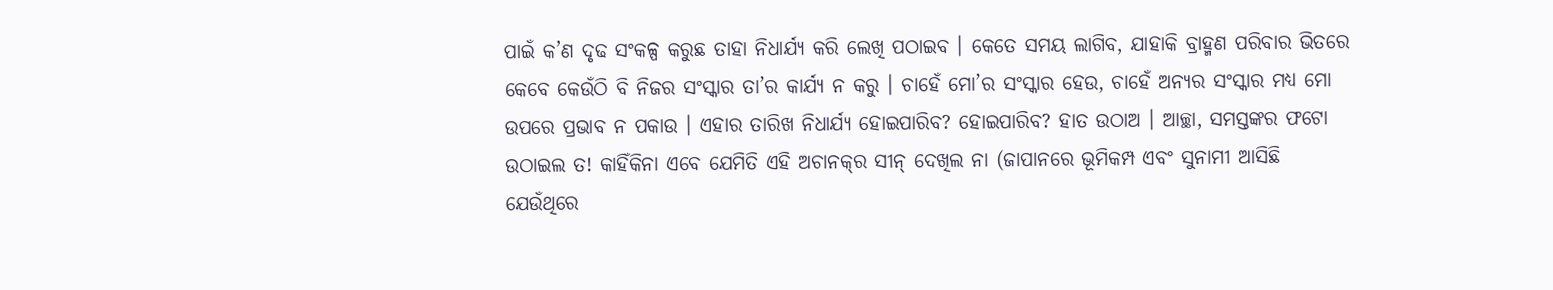ପାଇଁ କ’ଣ ଦୃଢ ସଂକଳ୍ପ କରୁଛ ତାହା ନିଧାର୍ଯ୍ୟ କରି ଲେଖି ପଠାଇବ । କେତେ ସମୟ ଲାଗିବ, ଯାହାକି ବ୍ରାହ୍ମଣ ପରିବାର ଭିତରେ କେବେ କେଉଁଠି ବି ନିଜର ସଂସ୍କାର ତା’ର କାର୍ଯ୍ୟ ନ କରୁ । ଚାହେଁ ମୋ’ର ସଂସ୍କାର ହେଉ, ଚାହେଁ ଅନ୍ୟର ସଂସ୍କାର ମଧ୍ୟ ମୋ ଉପରେ ପ୍ରଭାବ ନ ପକାଉ । ଏହାର ତାରିଖ ନିଧାର୍ଯ୍ୟ ହୋଇପାରିବ? ହୋଇପାରିବ? ହାତ ଉଠାଅ । ଆଚ୍ଛା, ସମସ୍ତଙ୍କର ଫଟୋ ଉଠାଇଲ ତ! କାହିଁକିନା ଏବେ ଯେମିତି ଏହି ଅଚାନକ୍‌ର ସୀନ୍ ଦେଖିଲ ନା (ଜାପାନରେ ଭୂମିକମ୍ପ ଏବଂ ସୁନାମୀ ଆସିଛି ଯେଉଁଥିରେ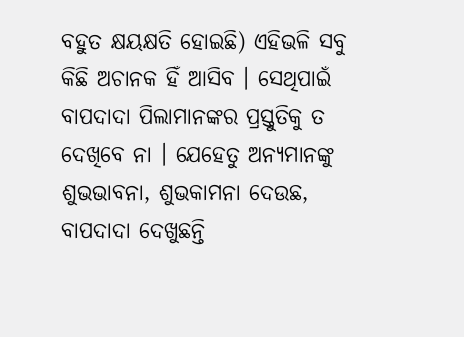ବହୁତ କ୍ଷୟକ୍ଷତି ହୋଇଛି) ଏହିଭଳି ସବୁ କିଛି ଅଚାନକ ହିଁ ଆସିବ । ସେଥିପାଇଁ ବାପଦାଦା ପିଲାମାନଙ୍କର ପ୍ରସ୍ତୁତିକୁ ତ ଦେଖିବେ ନା । ଯେହେତୁ ଅନ୍ୟମାନଙ୍କୁ ଶୁଭଭାବନା, ଶୁଭକାମନା ଦେଉଛ, ବାପଦାଦା ଦେଖୁଛନ୍ତି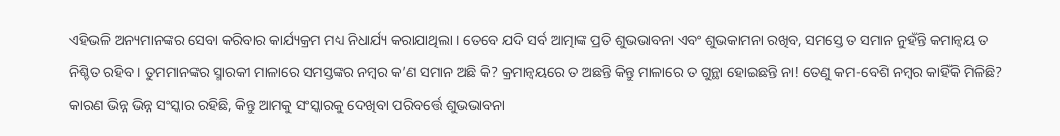ଏହିଭଳି ଅନ୍ୟମାନଙ୍କର ସେବା କରିବାର କାର୍ଯ୍ୟକ୍ରମ ମଧ୍ୟ ନିଧାର୍ଯ୍ୟ କରାଯାଥିଲା । ତେବେ ଯଦି ସର୍ବ ଆତ୍ମାଙ୍କ ପ୍ରତି ଶୁଭଭାବନା ଏବଂ ଶୁଭକାମନା ରଖିବ, ସମସ୍ତେ ତ ସମାନ ନୁହଁନ୍ତି କମାନ୍ୱୟ ତ ନିଶ୍ଚିତ ରହିବ । ତୁମମାନଙ୍କର ସ୍ମାରକୀ ମାଳାରେ ସମସ୍ତଙ୍କର ନମ୍ବର କ’ଣ ସମାନ ଅଛି କି? କ୍ରମାନ୍ୱୟରେ ତ ଅଛନ୍ତି କିନ୍ତୁ ମାଳାରେ ତ ଗୁନ୍ଥା ହୋଇଛନ୍ତି ନା! ତେଣୁ କମ-ବେଶି ନମ୍ବର କାହିଁକି ମିଳିଛି? କାରଣ ଭିନ୍ନ ଭିନ୍ନ ସଂସ୍କାର ରହିଛି, କିନ୍ତୁ ଆମକୁ ସଂସ୍କାରକୁ ଦେଖିବା ପରିବର୍ତ୍ତେ ଶୁଭଭାବନା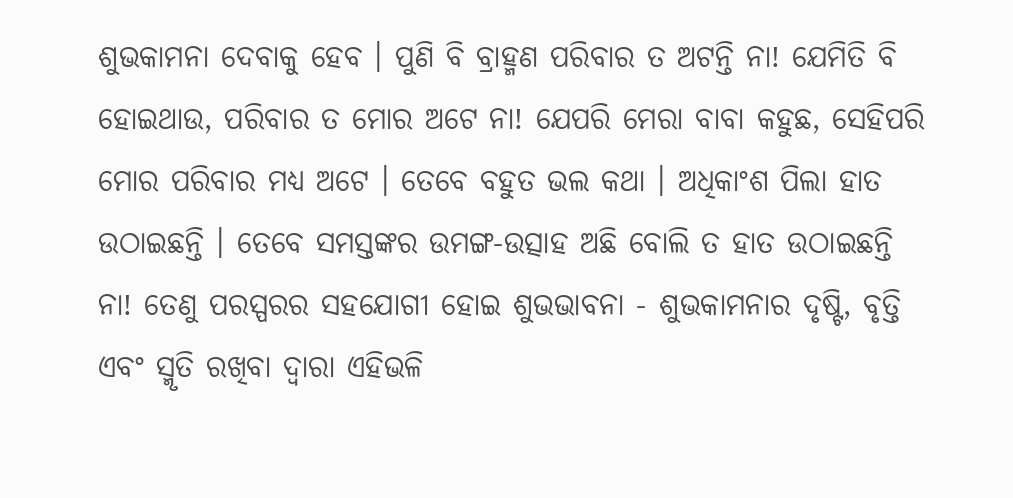ଶୁଭକାମନା ଦେବାକୁ ହେବ । ପୁଣି ବି ବ୍ରାହ୍ମଣ ପରିବାର ତ ଅଟନ୍ତି ନା! ଯେମିତି ବି ହୋଇଥାଉ, ପରିବାର ତ ମୋର ଅଟେ ନା! ଯେପରି ମେରା ବାବା କହୁଛ, ସେହିପରି ମୋର ପରିବାର ମଧ୍ୟ ଅଟେ । ତେବେ ବହୁତ ଭଲ କଥା । ଅଧିକାଂଶ ପିଲା ହାତ ଉଠାଇଛନ୍ତି । ତେବେ ସମସ୍ତଙ୍କର ଉମଙ୍ଗ-ଉତ୍ସାହ ଅଛି ବୋଲି ତ ହାତ ଉଠାଇଛନ୍ତି ନା! ତେଣୁ ପରସ୍ପରର ସହଯୋଗୀ ହୋଇ ଶୁଭଭାବନା - ଶୁଭକାମନାର ଦୃଷ୍ଟି, ବୃତ୍ତି ଏବଂ ସ୍ମୃତି ରଖିବା ଦ୍ୱାରା ଏହିଭଳି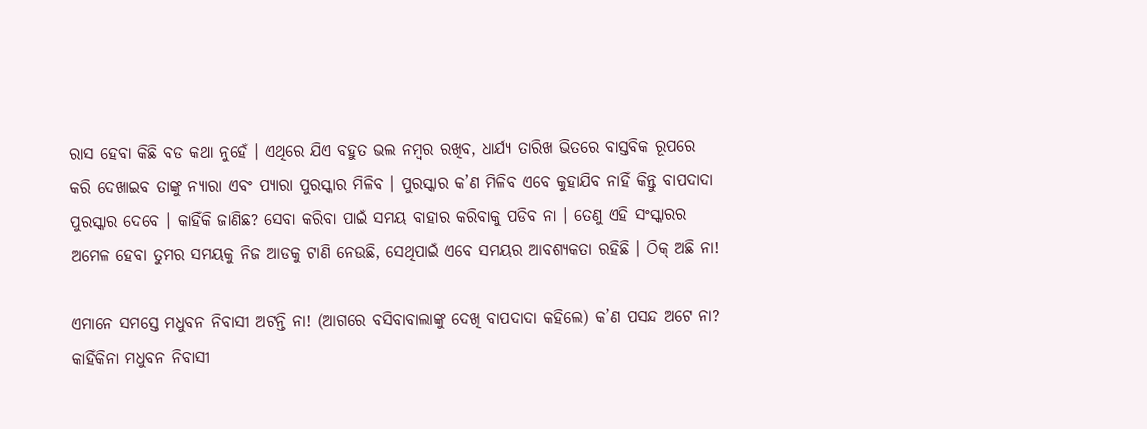ରାସ ହେବା କିଛି ବଡ କଥା ନୁହେଁ । ଏଥିରେ ଯିଏ ବହୁତ ଭଲ ନମ୍ବର ରଖିବ, ଧାର୍ଯ୍ୟ ତାରିଖ ଭିତରେ ବାସ୍ତବିକ ରୂପରେ କରି ଦେଖାଇବ ତାଙ୍କୁ ନ୍ୟାରା ଏବଂ ପ୍ୟାରା ପୁରସ୍କାର ମିଳିବ । ପୁରସ୍କାର କ’ଣ ମିଳିବ ଏବେ କୁହାଯିବ ନାହିଁ କିନ୍ତୁ ବାପଦାଦା ପୁରସ୍କାର ଦେବେ । କାହିଁକି ଜାଣିଛ? ସେବା କରିବା ପାଇଁ ସମୟ ବାହାର କରିବାକୁ ପଡିବ ନା । ତେଣୁ ଏହି ସଂସ୍କାରର ଅମେଳ ହେବା ତୁମର ସମୟକୁ ନିଜ ଆଡକୁ ଟାଣି ନେଉଛି, ସେଥିପାଇଁ ଏବେ ସମୟର ଆବଶ୍ୟକତା ରହିଛି । ଠିକ୍ ଅଛି ନା!

ଏମାନେ ସମସ୍ତେ ମଧୁବନ ନିବାସୀ ଅଟନ୍ତି ନା! (ଆଗରେ ବସିବାବାଲାଙ୍କୁ ଦେଖି ବାପଦାଦା କହିଲେ) କ’ଣ ପସନ୍ଦ ଅଟେ ନା? କାହିଁକିନା ମଧୁବନ ନିବାସୀ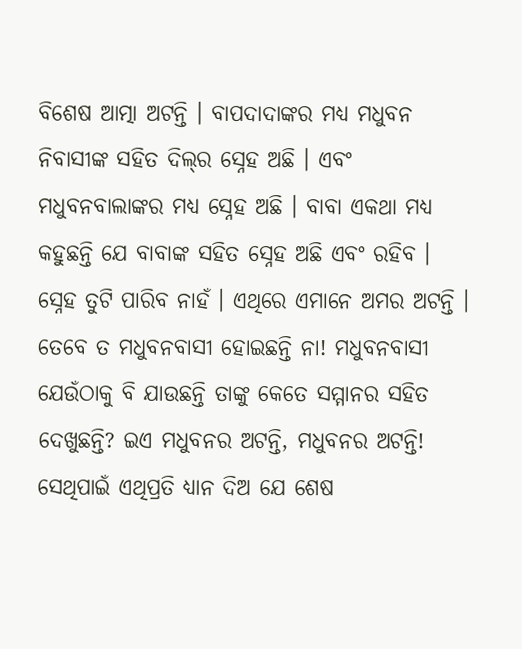ବିଶେଷ ଆତ୍ମା ଅଟନ୍ତି । ବାପଦାଦାଙ୍କର ମଧ୍ୟ ମଧୁବନ ନିବାସୀଙ୍କ ସହିତ ଦିଲ୍‌ର ସ୍ନେହ ଅଛି । ଏବଂ ମଧୁବନବାଲାଙ୍କର ମଧ୍ୟ ସ୍ନେହ ଅଛି । ବାବା ଏକଥା ମଧ୍ୟ କହୁଛନ୍ତି ଯେ ବାବାଙ୍କ ସହିତ ସ୍ନେହ ଅଛି ଏବଂ ରହିବ । ସ୍ନେହ ତୁଟି ପାରିବ ନାହଁ । ଏଥିରେ ଏମାନେ ଅମର ଅଟନ୍ତି । ତେବେ ତ ମଧୁବନବାସୀ ହୋଇଛନ୍ତି ନା! ମଧୁବନବାସୀ ଯେଉଁଠାକୁ ବି ଯାଉଛନ୍ତି ତାଙ୍କୁ କେତେ ସମ୍ମାନର ସହିତ ଦେଖୁଛନ୍ତି? ଇଏ ମଧୁବନର ଅଟନ୍ତି, ମଧୁବନର ଅଟନ୍ତି! ସେଥିପାଇଁ ଏଥିପ୍ରତି ଧ୍ୟାନ ଦିଅ ଯେ ଶେଷ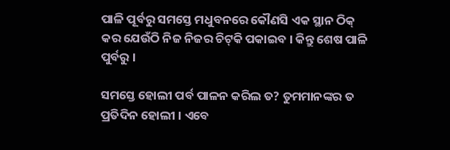ପାଳି ପୂର୍ବରୁ ସମସ୍ତେ ମଧୁବନରେ କୌଣସି ଏକ ସ୍ଥାନ ଠିକ୍ କର ଯେଉଁଠି ନିଜ ନିଜର ଚିଟ୍‌କି ପକାଇବ । କିନ୍ତୁ ଶେଷ ପାଳି ପୁର୍ବରୁ ।

ସମସ୍ତେ ହୋଲୀ ପର୍ବ ପାଳନ କରିଲ ତ? ତୁମମାନଙ୍କର ତ ପ୍ରତିଦିନ ହୋଲୀ । ଏବେ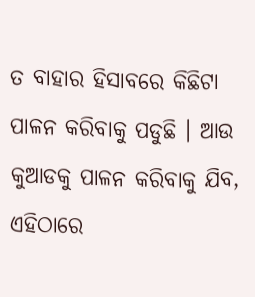ତ ବାହାର ହିସାବରେ କିଛିଟା ପାଳନ କରିବାକୁ ପଡୁଛି । ଆଉ କୁଆଡକୁ ପାଳନ କରିବାକୁ ଯିବ, ଏହିଠାରେ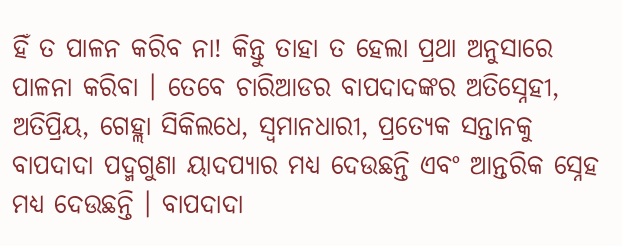ହିଁ ତ ପାଳନ କରିବ ନା! କିନ୍ତୁ ତାହା ତ ହେଲା ପ୍ରଥା ଅନୁସାରେ ପାଳନା କରିବା । ତେବେ ଚାରିଆଡର ବାପଦାଦଙ୍କର ଅତିସ୍ନେହୀ, ଅତିପ୍ରିୟ, ଗେହ୍ଲା ସିକିଲଧେ, ସ୍ୱମାନଧାରୀ, ପ୍ରତ୍ୟେକ ସନ୍ତାନକୁ ବାପଦାଦା ପଦ୍ମଗୁଣା ୟାଦପ୍ୟାର ମଧ୍ୟ ଦେଉଛନ୍ତି ଏବଂ ଆନ୍ତରିକ ସ୍ନେହ ମଧ୍ୟ ଦେଉଛନ୍ତି । ବାପଦାଦା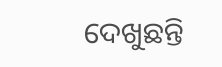ଦେଖୁଛନ୍ତି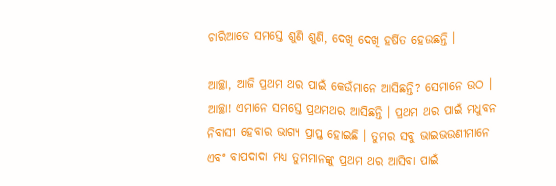ଚାରିଆଡେ ସମସ୍ତେ ଶୁଣି ଶୁଣି, ଦେଖି ଦେଖି ହର୍ଷିତ ହେଉଛନ୍ତି ।

ଆଚ୍ଛା, ଆଜି ପ୍ରଥମ ଥର ପାଇଁ କେଉଁମାନେ ଆସିଛନ୍ତି? ସେମାନେ ଉଠ । ଆଚ୍ଛା! ଏମାନେ ସମସ୍ତେ ପ୍ରଥମଥର ଆସିଛନ୍ତି । ପ୍ରଥମ ଥର ପାଇଁ ମଧୁବନ ନିବାସୀ ହେବାର ଭାଗ୍ୟ ପ୍ରାପ୍ତ ହୋଇଛି । ତୁମର ସବୁ ଭାଇଭଉଣୀମାନେ ଏବଂ ବାପଦାଦା ମଧ୍ୟ ତୁମମାନଙ୍କୁ ପ୍ରଥମ ଥର ଆସିବା ପାଇଁ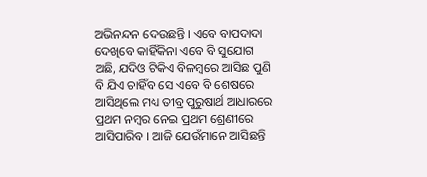ଅଭିନନ୍ଦନ ଦେଉଛନ୍ତି । ଏବେ ବାପଦାଦା ଦେଖିବେ କାହିଁକିନା ଏବେ ବି ସୁଯୋଗ ଅଛି, ଯଦିଓ ଟିକିଏ ବିଳମ୍ବରେ ଆସିଛ ପୁଣି ବି ଯିଏ ଚାହିଁବ ସେ ଏବେ ବି ଶେଷରେ ଆସିଥିଲେ ମଧ୍ୟ ତୀବ୍ର ପୁରୁଷାର୍ଥ ଆଧାରରେ ପ୍ରଥମ ନମ୍ବର ନେଇ ପ୍ରଥମ ଶ୍ରେଣୀରେ ଆସିପାରିବ । ଆଜି ଯେଉଁମାନେ ଆସିଛନ୍ତି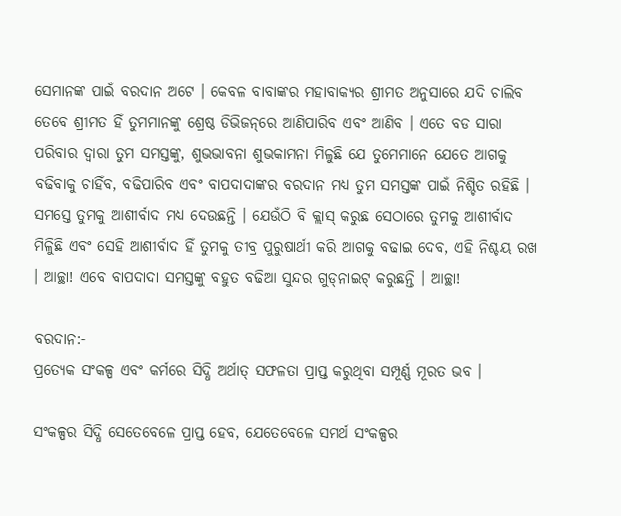ସେମାନଙ୍କ ପାଇଁ ବରଦାନ ଅଟେ । କେବଳ ବାବାଙ୍କର ମହାବାକ୍ୟର ଶ୍ରୀମତ ଅନୁସାରେ ଯଦି ଚାଲିବ ତେବେ ଶ୍ରୀମତ ହିଁ ତୁମମାନଙ୍କୁ ଶ୍ରେଷ୍ଠ ଡିଭିଜନ୍‌ରେ ଆଣିପାରିବ ଏବଂ ଆଣିବ । ଏତେ ବଡ ସାରା ପରିବାର ଦ୍ୱାରା ତୁମ ସମସ୍ତଙ୍କୁ, ଶୁଭଭାବନା ଶୁଭକାମନା ମିଳୁଛି ଯେ ତୁମେମାନେ ଯେତେ ଆଗକୁ ବଢିବାକୁ ଚାହିଁବ, ବଢିପାରିବ ଏବଂ ବାପଦାଦାଙ୍କର ବରଦାନ ମଧ୍ୟ ତୁମ ସମସ୍ତଙ୍କ ପାଇଁ ନିଶ୍ଚିତ ରହିଛି । ସମସ୍ତେ ତୁମକୁ ଆଶୀର୍ବାଦ ମଧ୍ୟ ଦେଉଛନ୍ତି । ଯେଉଁଠି ବି କ୍ଲାସ୍ କରୁଛ ସେଠାରେ ତୁମକୁ ଆଶୀର୍ବାଦ ମିଳିୁଛି ଏବଂ ସେହି ଆଶୀର୍ବାଦ ହିଁ ତୁମକୁ ତୀବ୍ର ପୁରୁଷାର୍ଥୀ କରି ଆଗକୁ ବଢାଇ ଦେବ, ଏହି ନିଶ୍ଚୟ ରଖ । ଆଚ୍ଛା! ଏବେ ବାପଦାଦା ସମସ୍ତଙ୍କୁ ବହୁତ ବଢିଆ ସୁନ୍ଦର ଗୁଡ୍‌ନାଇଟ୍ କରୁଛନ୍ତି । ଆଚ୍ଛା!

ବରଦାନ:-
ପ୍ରତ୍ୟେକ ସଂକଳ୍ପ ଏବଂ କର୍ମରେ ସିଦ୍ଧି ଅର୍ଥାତ୍ ସଫଳତା ପ୍ରାପ୍ତ କରୁଥିବା ସମ୍ପୂର୍ଣ୍ଣ ମୂରତ ଭବ ।

ସଂକଳ୍ପର ସିଦ୍ଧି ସେତେବେଳେ ପ୍ରାପ୍ତ ହେବ, ଯେତେବେଳେ ସମର୍ଥ ସଂକଳ୍ପର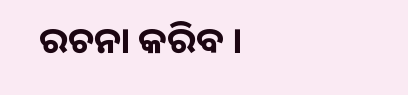ରଚନା କରିବ ।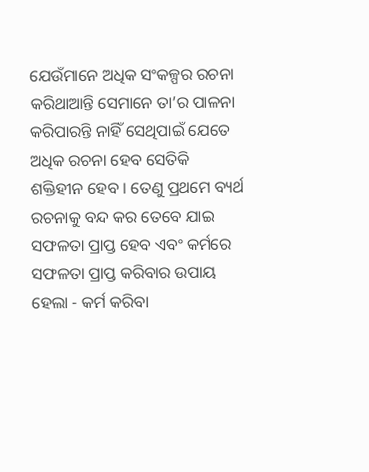ଯେଉଁମାନେ ଅଧିକ ସଂକଳ୍ପର ରଚନା କରିଥାଆନ୍ତି ସେମାନେ ତା’ର ପାଳନା କରିପାରନ୍ତି ନାହିଁ ସେଥିପାଇଁ ଯେତେ ଅଧିକ ରଚନା ହେବ ସେତିକି ଶକ୍ତିହୀନ ହେବ । ତେଣୁ ପ୍ରଥମେ ବ୍ୟର୍ଥ ରଚନାକୁ ବନ୍ଦ କର ତେବେ ଯାଇ ସଫଳତା ପ୍ରାପ୍ତ ହେବ ଏବଂ କର୍ମରେ ସଫଳତା ପ୍ରାପ୍ତ କରିବାର ଉପାୟ ହେଲା - କର୍ମ କରିବା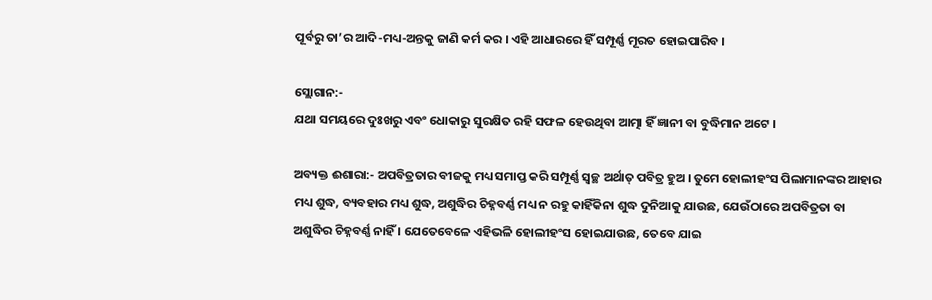ପୂର୍ବରୁ ତା’ର ଆଦି-ମଧ୍ୟ-ଅନ୍ତକୁ ଜାଣି କର୍ମ କର । ଏହି ଆଧାରରେ ହିଁ ସମ୍ପୂର୍ଣ୍ଣ ମୂରତ ହୋଇପାରିବ ।

ସ୍ଲୋଗାନ:-
ଯଥା ସମୟରେ ଦୁଃଖରୁ ଏବଂ ଧୋକାରୁ ସୁରକ୍ଷିତ ରହି ସଫଳ ହେଉଥିବା ଆତ୍ମା ହିଁ ଜ୍ଞାନୀ ବା ବୁଦ୍ଧିମାନ ଅଟେ ।

ଅବ୍ୟକ୍ତ ଈଶାରା:- ଅପବିତ୍ରତାର ବୀଜକୁ ମଧ୍ୟ ସମାପ୍ତ କରି ସମ୍ପୂର୍ଣ୍ଣ ସ୍ୱଚ୍ଛ ଅର୍ଥାତ୍ ପବିତ୍ର ହୁଅ । ତୁମେ ହୋଲୀହଂସ ପିଲାମାନଙ୍କର ଆହାର ମଧ୍ୟ ଶୁଦ୍ଧ, ବ୍ୟବହାର ମଧ୍ୟ ଶୁଦ୍ଧ, ଅଶୁଦ୍ଧିର ଚିହ୍ନବର୍ଣ୍ଣ ମଧ୍ୟ ନ ରହୁ କାହିଁକିନା ଶୁଦ୍ଧ ଦୁନିଆକୁ ଯାଉଛ, ଯେଉଁଠାରେ ଅପବିତ୍ରତା ବା ଅଶୁଦ୍ଧିର ଚିହ୍ନବର୍ଣ୍ଣ ନାହିଁ । ଯେତେବେଳେ ଏହିଭଳି ହୋଲୀହଂସ ହୋଇଯାଉଛ, ତେବେ ଯାଇ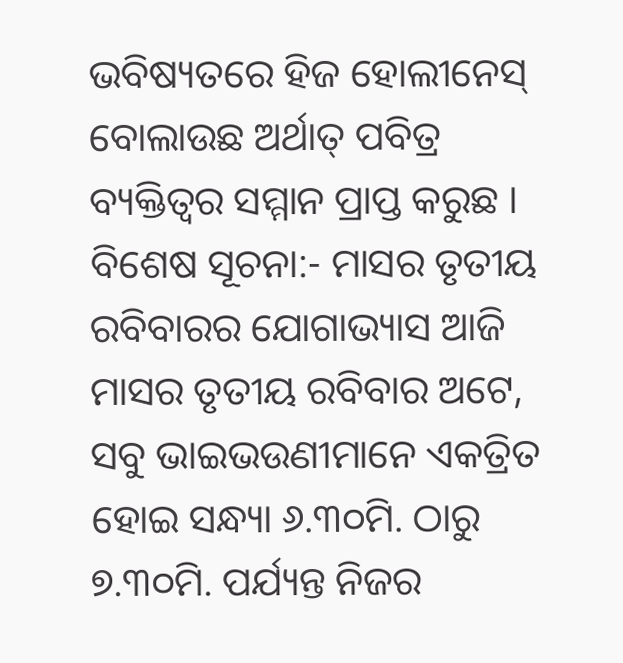ଭବିଷ୍ୟତରେ ହିଜ ହୋଲୀନେସ୍ ବୋଲାଉଛ ଅର୍ଥାତ୍ ପବିତ୍ର ବ୍ୟକ୍ତିତ୍ୱର ସମ୍ମାନ ପ୍ରାପ୍ତ କରୁଛ । ବିଶେଷ ସୂଚନା:- ମାସର ତୃତୀୟ ରବିବାରର ଯୋଗାଭ୍ୟାସ ଆଜି ମାସର ତୃତୀୟ ରବିବାର ଅଟେ, ସବୁ ଭାଇଭଉଣୀମାନେ ଏକତ୍ରିତ ହୋଇ ସନ୍ଧ୍ୟା ୬.୩୦ମି. ଠାରୁ ୭.୩୦ମି. ପର୍ଯ୍ୟନ୍ତ ନିଜର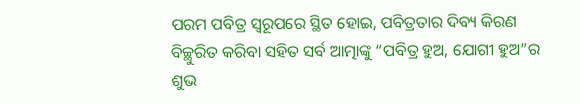ପରମ ପବିତ୍ର ସ୍ୱରୂପରେ ସ୍ଥିତ ହୋଇ, ପବିତ୍ରତାର ଦିବ୍ୟ କିରଣ ବିଚ୍ଛୁରିତ କରିବା ସହିତ ସର୍ବ ଆତ୍ମାଙ୍କୁ “ପବିତ୍ର ହୁଅ, ଯୋଗୀ ହୁଅ”ର ଶୁଭ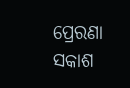ପ୍ରେରଣା ସକାଶ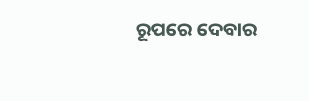ରୂପରେ ଦେବାର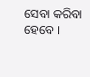ସେବା କରିବା ହେବେ ।